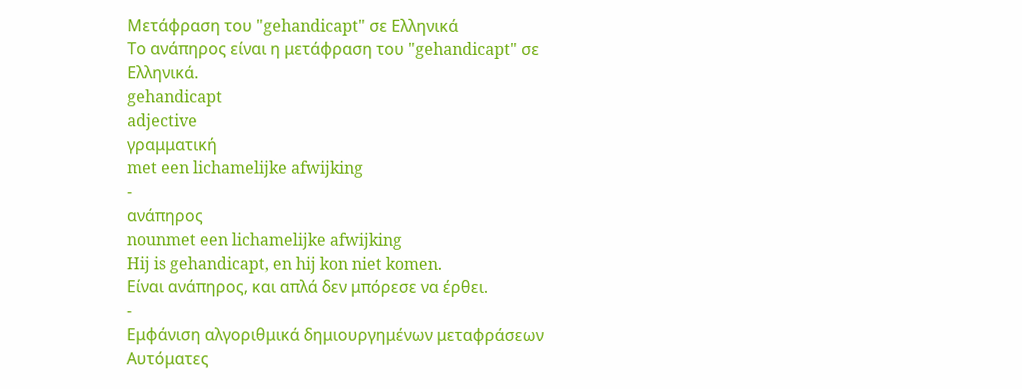Μετάφραση του "gehandicapt" σε Ελληνικά
Το ανάπηρος είναι η μετάφραση του "gehandicapt" σε Ελληνικά.
gehandicapt
adjective
γραμματική
met een lichamelijke afwijking
-
ανάπηρος
nounmet een lichamelijke afwijking
Hij is gehandicapt, en hij kon niet komen.
Είναι ανάπηρος, και απλά δεν μπόρεσε να έρθει.
-
Εμφάνιση αλγοριθμικά δημιουργημένων μεταφράσεων
Αυτόματες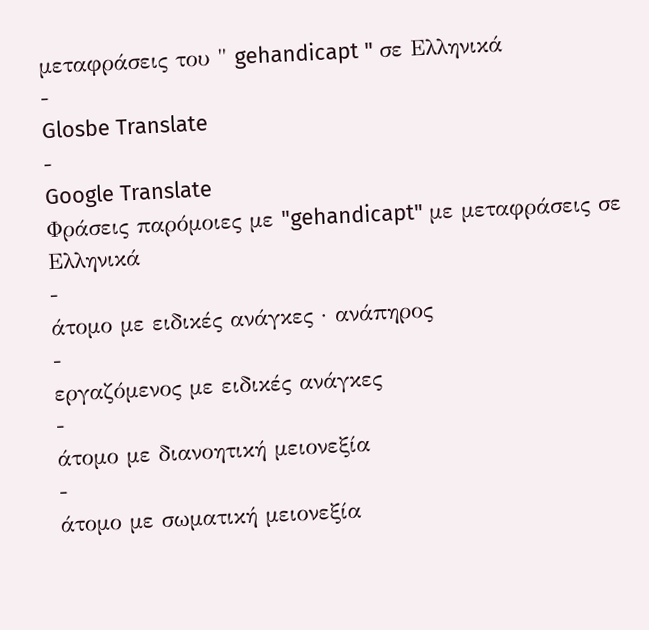μεταφράσεις του " gehandicapt " σε Ελληνικά
-
Glosbe Translate
-
Google Translate
Φράσεις παρόμοιες με "gehandicapt" με μεταφράσεις σε Ελληνικά
-
άτομο με ειδικές ανάγκες · ανάπηρος
-
εργαζόμενος με ειδικές ανάγκες
-
άτομο με διανοητική μειονεξία
-
άτομο με σωματική μειονεξία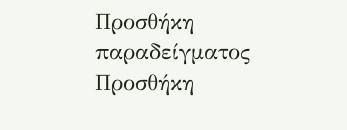Προσθήκη παραδείγματος
Προσθήκη